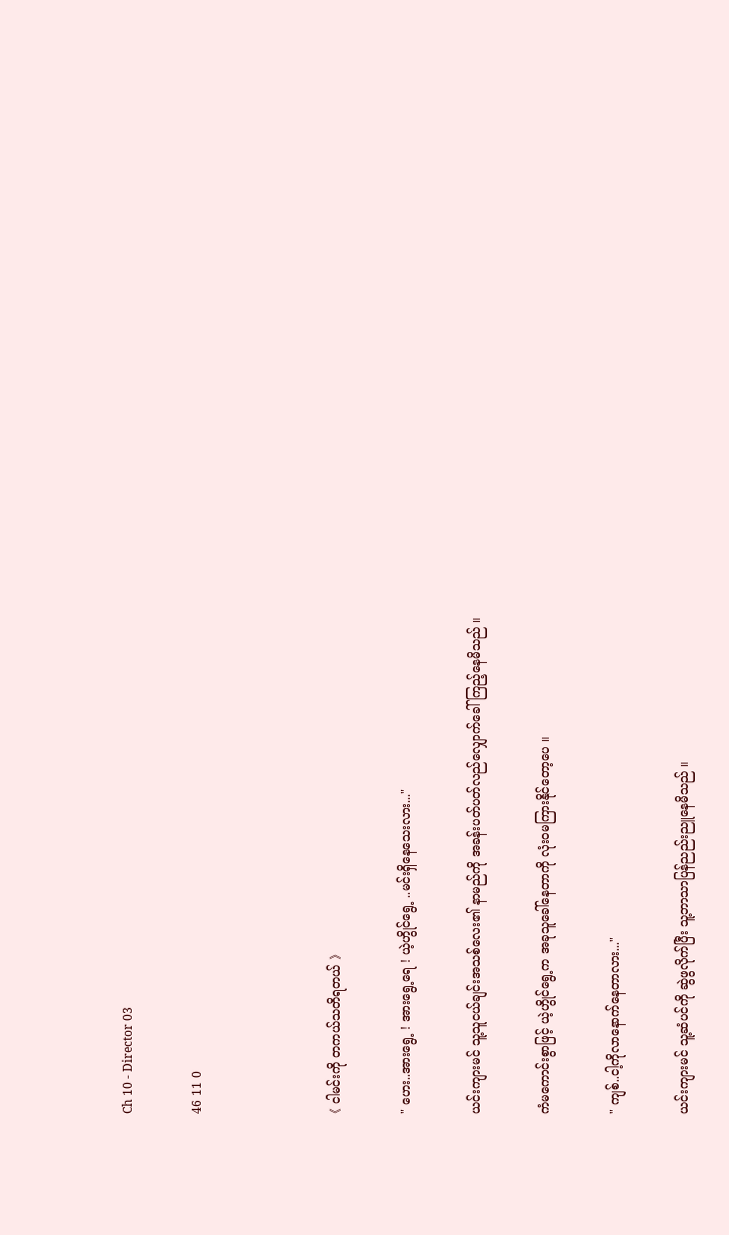Ch 10 - Director 03

46 11 0



《 ငါမင်းကို တကယ်သတိရတယ် 》

" ဟေး..အားရွေ့ ! အားရွေ့ရေ ! ယဲ့ဟွိုင်ရွေ့ ..မင်းရှိနေသေးလား..."

ယင်းကျားမင် သူ့သူငယ်ချင်းအသစ်လေး၏ နာမည်ကို အခန်းပတ်ပတ်လည်လျှောက်ခေါ်ကြည့်နေမိသည် ။

ကံမကောင်းစွာဖြင့် ယဲ့ဟွိုင်ရွေ့က အခုသူခေါ်နေတာကို လုံးဝမကြားနိုင်တော့ပေ ။

" ကျစ်..ငါ့ကိုလာနောက်နေတာလား..."

ယင်းကျားမင် သူ့ဆံပင်ကို ဆွဲဖွလိုက်ပြီး သူ့ဘာသာပြန်ညည်းညူနေမိသည် ။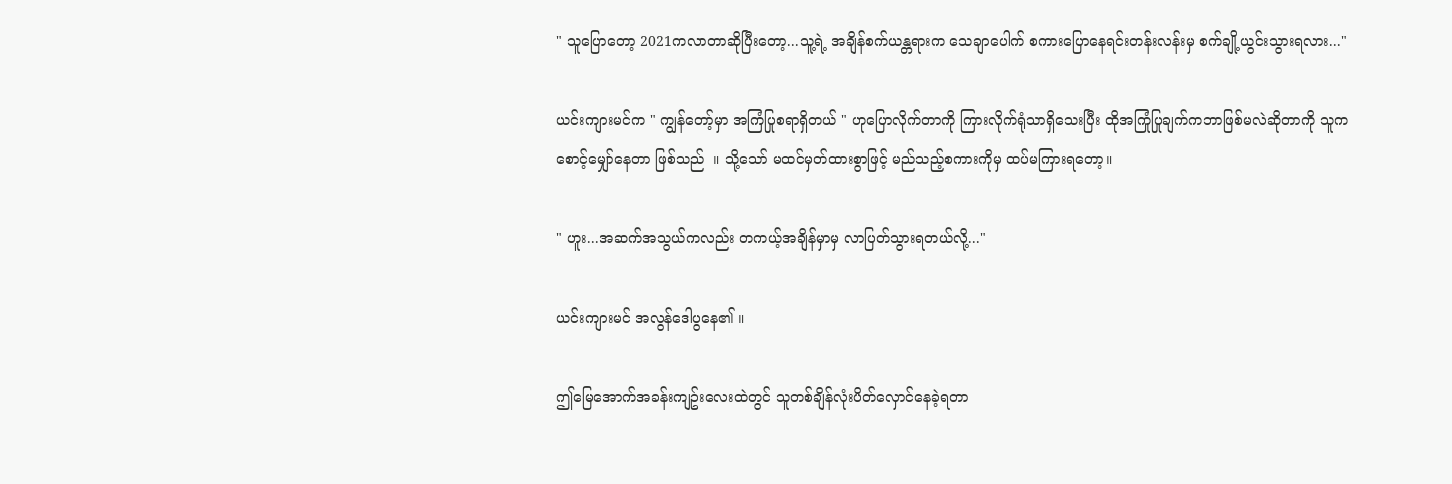" သူပြောတော့ 2021ကလာတာဆိုပြီးတော့...သူ့ရဲ့ အချိန်စက်ယန္တရားက သေချာပေါက် စကားပြောနေရင်းတန်းလန်းမှ စက်ချို့ယွင်းသွားရလား..."

ယင်းကျားမင်က " ကျွန်တော့်မှာ အကြံပြုစရာရှိတယ် " ဟုပြောလိုက်တာကို ကြားလိုက်ရုံသာရှိသေးပြီး ထိုအကြုံပြုချက်ကဘာဖြစ်မလဲဆိုတာကို သူကစောင့်မျှော်နေတာ ဖြစ်သည်  ။ သို့သော် မထင်မှတ်ထားစွာဖြင့် မည်သည့်စကားကိုမှ ထပ်မကြားရတော့။

" ဟူး...အဆက်အသွယ်ကလည်း တကယ့်အချိန်မှာမှ လာပြတ်သွားရတယ်လို့..."

ယင်းကျားမင် အလွန်ဒေါပွနေ၏ ။

ဤမြေအောက်အခန်းကျဥ်းလေးထဲတွင် သူတစ်ချိန်လုံးပိတ်လှောင်နေခဲ့ရတာ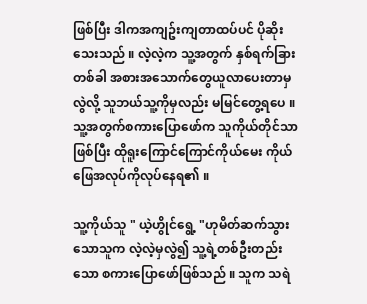ဖြစ်ပြီး ဒါကအကျဥ်းကျတာထပ်ပင် ပိုဆိုးသေးသည် ။ လဲ့လဲ့က သူ့အတွက် နှစ်ရက်ခြားတစ်ခါ အစားအသောက်တွေယူလာပေးတာမှလွဲလို့ သူဘယ်သူ့ကိုမှလည်း မမြင်တွေ့ရပေ ။ သူ့အတွက်စကားပြောဖော်က သူကိုယ်တိုင်သာဖြစ်ပြီး ထိုရူးကြောင်ကြောင်ကိုယ်မေး ကိုယ်ဖြေအလုပ်ကိုလုပ်နေရ၏ ။

သူ့ကိုယ်သူ " ယဲ့ဟွိုင်ရွေ့ "ဟုမိတ်ဆက်သွားသောသူက လဲ့လဲ့မှလွဲ၍ သူ့ရဲ့တစ်ဦးတည်းသော စကားပြောဖော်ဖြစ်သည် ။ သူက သရဲ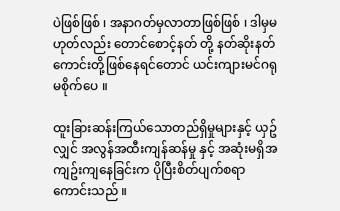ပဲဖြစ်ဖြစ် ၊ အနာဂတ်မှလာတာဖြစ်ဖြစ် ၊ ဒါမှမဟုတ်လည်း တောင်စောင့်နတ် တို့ နတ်ဆိုးနတ်ကောင်းတို့ဖြစ်နေရင်တောင် ယင်းကျားမင်ဂရုမစိုက်ပေ ။

ထူးခြားဆန်းကြယ်သောတည်ရှိမှုများနှင့် ယှဥ်လျှင် အလွန်အထီးကျန်ဆန်မှု နှင့် အဆုံးမရှိအကျဥ်းကျနေခြင်းက ပိုပြီးစိတ်ပျက်စရာကောင်းသည် ။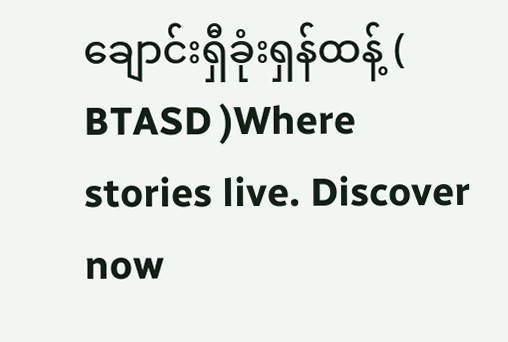ချောင်းရှီခုံးရှန်ထန့် ( BTASD )Where stories live. Discover now